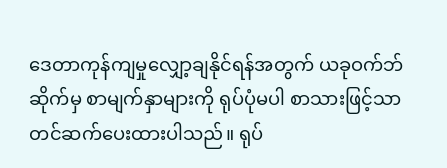ဒေတာကုန်ကျမှုလျှော့ချနိုင်ရန်အတွက် ယခုဝက်ဘ်ဆိုက်မှ စာမျက်နှာများကို ရုပ်ပုံမပါ စာသားဖြင့်သာတင်ဆက်ပေးထားပါသည်။ ရုပ်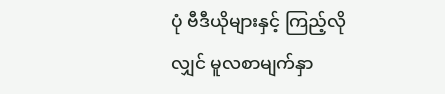ပုံ ဗီဒီယိုများနှင့် ကြည့်လိုလျှင် မူလစာမျက်နှာ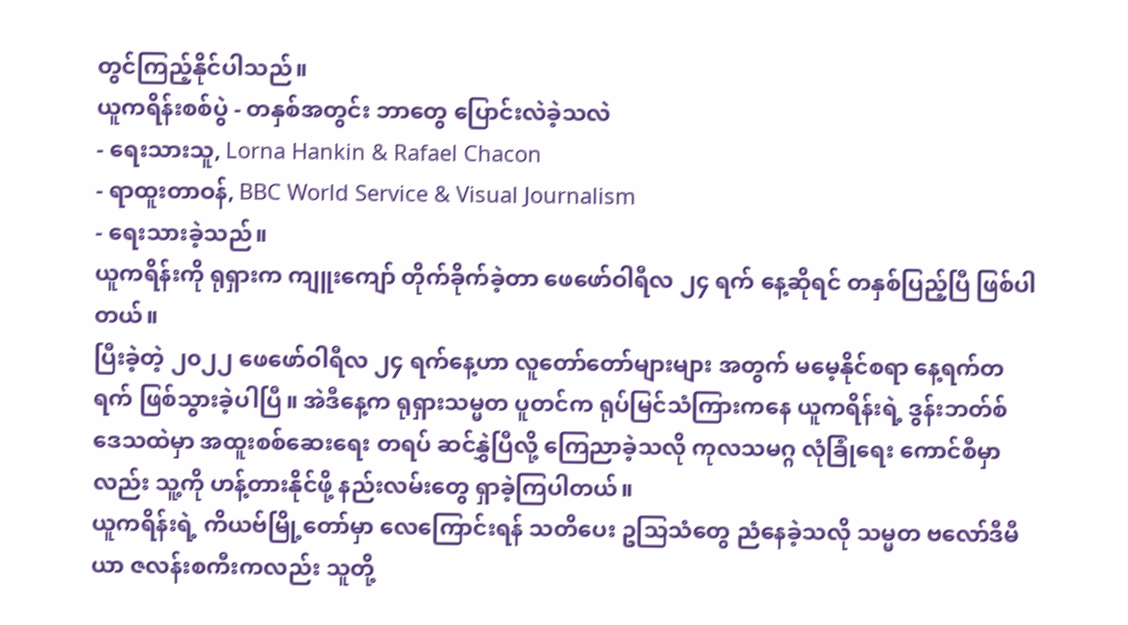တွင်ကြည့်နိုင်ပါသည်။
ယူကရိန်းစစ်ပွဲ - တနှစ်အတွင်း ဘာတွေ ပြောင်းလဲခဲ့သလဲ
- ရေးသားသူ, Lorna Hankin & Rafael Chacon
- ရာထူးတာဝန်, BBC World Service & Visual Journalism
- ရေးသားခဲ့သည်။
ယူကရိန်းကို ရုရှားက ကျူးကျော် တိုက်ခိုက်ခဲ့တာ ဖေဖော်ဝါရီလ ၂၄ ရက် နေ့ဆိုရင် တနှစ်ပြည့်ပြီ ဖြစ်ပါတယ်။
ပြီးခဲ့တဲ့ ၂၀၂၂ ဖေဖော်ဝါရီလ ၂၄ ရက်နေ့ဟာ လူတော်တော်များများ အတွက် မမေ့နိုင်စရာ နေ့ရက်တရက် ဖြစ်သွားခဲ့ပါပြီ။ အဲဒီနေ့က ရုရှားသမ္မတ ပူတင်က ရုပ်မြင်သံကြားကနေ ယူကရိန်းရဲ့ ဒွန်းဘတ်စ် ဒေသထဲမှာ အထူးစစ်ဆေးရေး တရပ် ဆင်နွှဲပြီလို့ ကြေညာခဲ့သလို ကုလသမဂ္ဂ လုံခြုံရေး ကောင်စီမှာလည်း သူ့ကို ဟန့်တားနိုင်ဖို့ နည်းလမ်းတွေ ရှာခဲ့ကြပါတယ်။
ယူကရိန်းရဲ့ ကိယဗ်မြို့တော်မှာ လေကြောင်းရန် သတိပေး ဥသြသံတွေ ညံနေခဲ့သလို သမ္မတ ဗလော်ဒီမီယာ ဇလန်းစကီးကလည်း သူတို့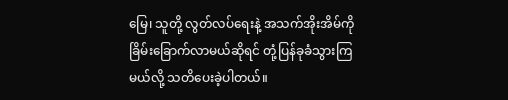မြေ၊ သူတို့ လွတ်လပ်ရေးနဲ့ အသက်အိုးအိမ်ကို ခြိမ်းခြောက်လာမယ်ဆိုရင် တုံ့ပြန်ခုခံသွားကြမယ်လို့ သတိပေးခဲ့ပါတယ်။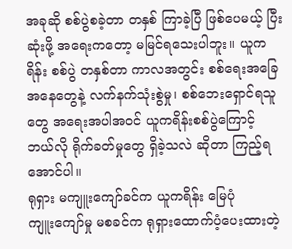အခုဆို စစ်ပွဲစခဲ့တာ တနှစ် ကြာခဲ့ပြီ ဖြစ်ပေမယ့် ပြီးဆုံးဖို့ အရေးကတော့ မမြင်ရသေးပါဘူး။ ယူကရိန်း စစ်ပွဲ တနှစ်တာ ကာလအတွင်း စစ်ရေးအခြေအနေတွေနဲ့ လက်နက်သုံးစွဲမှု၊ စစ်ဘေးရှောင်ရသူတွေ အရေးအပါအဝင် ယူကရိန်းစစ်ပွဲကြောင့် ဘယ်လို ရိုက်ခတ်မှုတွေ ရှိခဲ့သလဲ ဆိုတာ ကြည့်ရအောင်ပါ။
ရုရှား မကျူးကျော်ခင်က ယူကရိန်း မြေပုံ
ကျူးကျော်မှု မစခင်က ရုရှားထောက်ပံ့ပေးထားတဲ့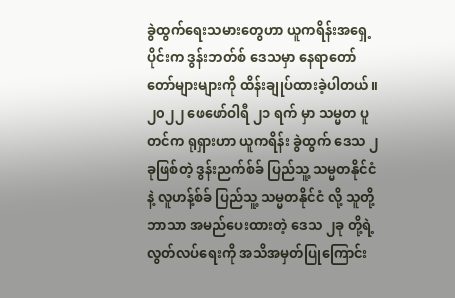ခွဲထွက်ရေးသမားတွေဟာ ယူကရိန်းအရှေ့ပိုင်းက ဒွန်းဘတ်စ် ဒေသမှာ နေရာတော်တော်များများကို ထိန်းချုပ်ထားခဲ့ပါတယ်။
၂၀၂၂ ဖေဖော်ဝါရီ ၂၁ ရက် မှာ သမ္မတ ပူတင်က ရုရှားဟာ ယူကရိန်း ခွဲထွက် ဒေသ ၂ ခုဖြစ်တဲ့ ဒွန်းညက်စ်ခ် ပြည်သူ့ သမ္မတနိုင်ငံနဲ့ လူဟန့်စ်ခ် ပြည်သူ့ သမ္မတနိုင်ငံ လို့ သူတို့ဘာသာ အမည်ပေးထားတဲ့ ဒေသ ၂ခု တို့ရဲ့ လွတ်လပ်ရေးကို အသိအမှတ်ပြုကြောင်း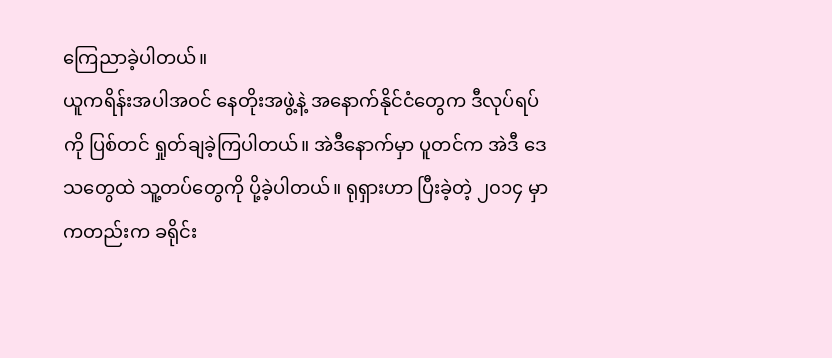ကြေညာခဲ့ပါတယ်။
ယူကရိန်းအပါအဝင် နေတိုးအဖွဲ့နဲ့ အနောက်နိုင်ငံတွေက ဒီလုပ်ရပ်ကို ပြစ်တင် ရှုတ်ချခဲ့ကြပါတယ်။ အဲဒီနောက်မှာ ပူတင်က အဲဒီ ဒေသတွေထဲ သူ့တပ်တွေကို ပို့ခဲ့ပါတယ်။ ရုရှားဟာ ပြီးခဲ့တဲ့ ၂၀၁၄ မှာကတည်းက ခရိုင်း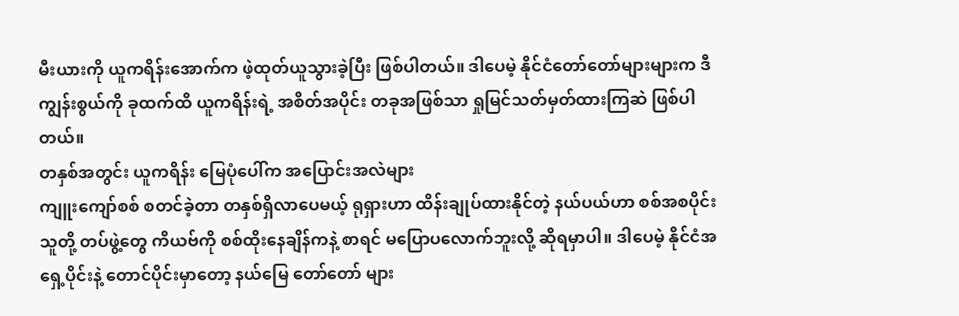မီးယားကို ယူကရိန်းအောက်က ဖဲ့ထုတ်ယူသွားခဲ့ပြီး ဖြစ်ပါတယ်။ ဒါပေမဲ့ နိုင်ငံတော်တော်များများက ဒီကျွန်းစွယ်ကို ခုထက်ထိ ယူကရိန်းရဲ့ အစိတ်အပိုင်း တခုအဖြစ်သာ ရှုမြင်သတ်မှတ်ထားကြဆဲ ဖြစ်ပါတယ်။
တနှစ်အတွင်း ယူကရိန်း မြေပုံပေါ်က အပြောင်းအလဲများ
ကျူးကျော်စစ် စတင်ခဲ့တာ တနှစ်ရှိလာပေမယ့် ရုရှားဟာ ထိန်းချုပ်ထားနိုင်တဲ့ နယ်ပယ်ဟာ စစ်အစပိုင်း သူတို့ တပ်ဖွဲ့တွေ ကိယဗ်ကို စစ်ထိုးနေချိန်ကနဲ့ စာရင် မပြောပလောက်ဘူးလို့ ဆိုရမှာပါ။ ဒါပေမဲ့ နိုင်ငံအရှေ့ပိုင်းနဲ့ တောင်ပိုင်းမှာတော့ နယ်မြေ တော်တော် များ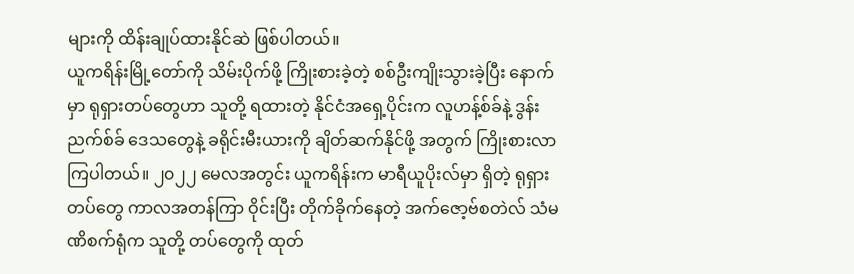များကို ထိန်းချုပ်ထားနိုင်ဆဲ ဖြစ်ပါတယ်။
ယူကရိန်းမြို့တော်ကို သိမ်းပိုက်ဖို့ ကြိုးစားခဲ့တဲ့ စစ်ဦးကျိုးသွားခဲ့ပြီး နောက်မှာ ရုရှားတပ်တွေဟာ သူတို့ ရထားတဲ့ နိုင်ငံအရှေ့ပိုင်းက လူဟန့်စ်ခ်နဲ့ ဒွန်းညက်စ်ခ် ဒေသတွေနဲ့ ခရိုင်းမီးယားကို ချိတ်ဆက်နိုင်ဖို့ အတွက် ကြိုးစားလာကြပါတယ်။ ၂၀၂၂ မေလအတွင်း ယူကရိန်းက မာရီယူပိုးလ်မှာ ရှိတဲ့ ရုရှားတပ်တွေ ကာလအတန်ကြာ ဝိုင်းပြီး တိုက်ခိုက်နေတဲ့ အက်ဇော့ဗ်စတဲလ် သံမဏိစက်ရုံက သူတို့ တပ်တွေကို ထုတ်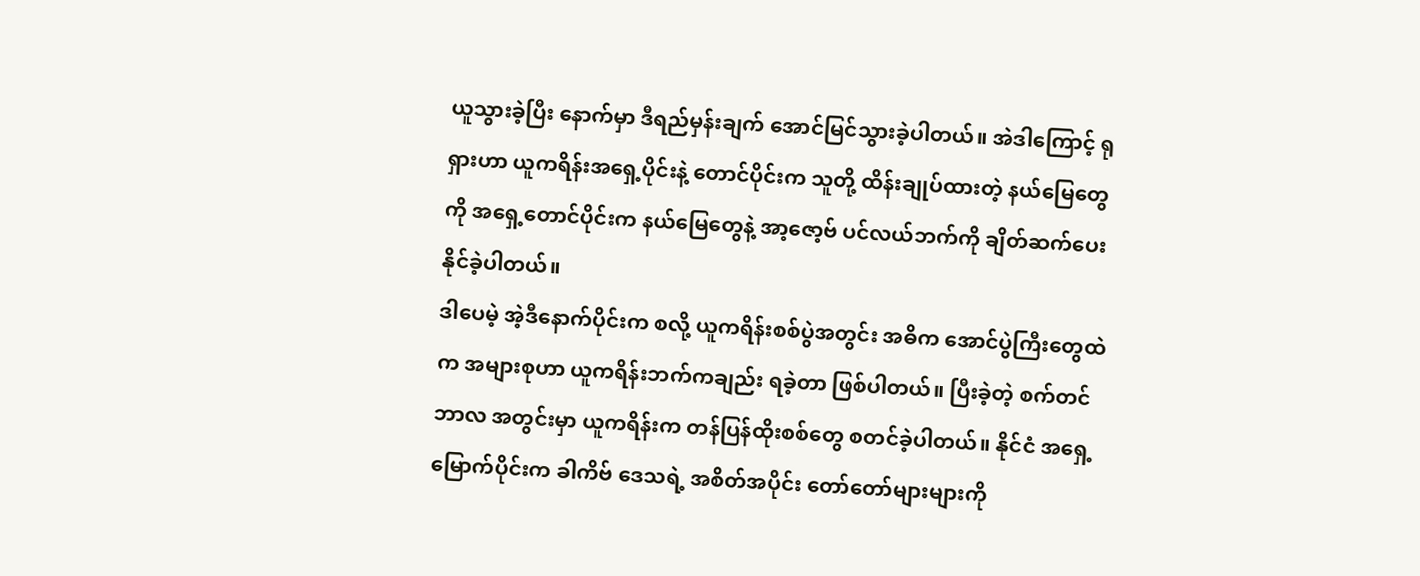ယူသွားခဲ့ပြီး နောက်မှာ ဒီရည်မှန်းချက် အောင်မြင်သွားခဲ့ပါတယ်။ အဲဒါကြောင့် ရုရှားဟာ ယူကရိန်းအရှေ့ပိုင်းနဲ့ တောင်ပိုင်းက သူတို့ ထိန်းချုပ်ထားတဲ့ နယ်မြေတွေကို အရှေ့တောင်ပိုင်းက နယ်မြေတွေနဲ့ အာ့ဇော့ဗ် ပင်လယ်ဘက်ကို ချိတ်ဆက်ပေးနိုင်ခဲ့ပါတယ်။
ဒါပေမဲ့ အဲ့ဒီနောက်ပိုင်းက စလို့ ယူကရိန်းစစ်ပွဲအတွင်း အဓိက အောင်ပွဲကြီးတွေထဲက အများစုဟာ ယူကရိန်းဘက်ကချည်း ရခဲ့တာ ဖြစ်ပါတယ်။ ပြီးခဲ့တဲ့ စက်တင်ဘာလ အတွင်းမှာ ယူကရိန်းက တန်ပြန်ထိုးစစ်တွေ စတင်ခဲ့ပါတယ်။ နိုင်ငံ အရှေ့မြောက်ပိုင်းက ခါကိဗ် ဒေသရဲ့ အစိတ်အပိုင်း တော်တော်များများကို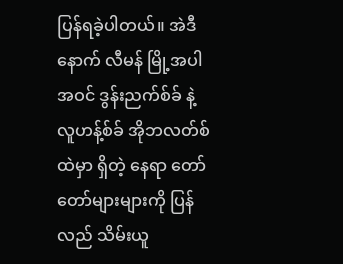ပြန်ရခဲ့ပါတယ်။ အဲဒီနောက် လီမန် မြို့အပါအဝင် ဒွန်းညက်စ်ခ် နဲ့ လူဟန့်စ်ခ် အိုဘလတ်စ် ထဲမှာ ရှိတဲ့ နေရာ တော်တော်များများကို ပြန်လည် သိမ်းယူ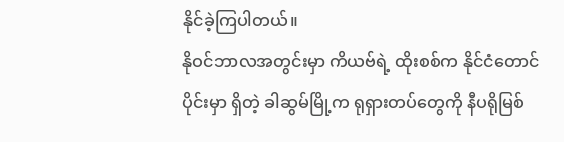နိုင်ခဲ့ကြပါတယ်။
နိုဝင်ဘာလအတွင်းမှာ ကိယဗ်ရဲ့ ထိုးစစ်က နိုင်ငံတောင်ပိုင်းမှာ ရှိတဲ့ ခါဆွမ်မြို့က ရုရှားတပ်တွေကို နီပရိုမြစ်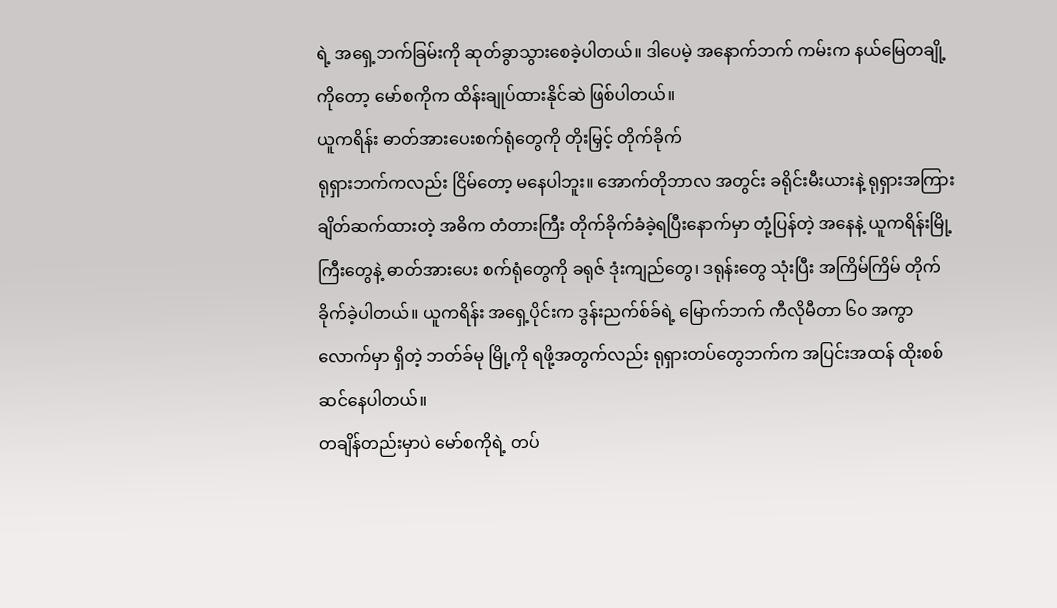ရဲ့ အရှေ့ဘက်ခြမ်းကို ဆုတ်ခွာသွားစေခဲ့ပါတယ်။ ဒါပေမဲ့ အနောက်ဘက် ကမ်းက နယ်မြေတချို့ကိုတော့ မော်စကိုက ထိန်းချုပ်ထားနိုင်ဆဲ ဖြစ်ပါတယ်။
ယူကရိန်း ဓာတ်အားပေးစက်ရုံတွေကို တိုးမြှင့် တိုက်ခိုက်
ရုရှားဘက်ကလည်း ငြိမ်တော့ မနေပါဘူး။ အောက်တိုဘာလ အတွင်း ခရိုင်းမီးယားနဲ့ ရုရှားအကြား ချိတ်ဆက်ထားတဲ့ အဓိက တံတားကြီး တိုက်ခိုက်ခံခဲ့ရပြီးနောက်မှာ တုံ့ပြန်တဲ့ အနေနဲ့ ယူကရိန်းမြို့ကြီးတွေနဲ့ ဓာတ်အားပေး စက်ရုံတွေကို ခရုဇ် ဒုံးကျည်တွေ၊ ဒရုန်းတွေ သုံးပြီး အကြိမ်ကြိမ် တိုက်ခိုက်ခဲ့ပါတယ်။ ယူကရိန်း အရှေ့ပိုင်းက ဒွန်းညက်စ်ခ်ရဲ့ မြောက်ဘက် ကီလိုမီတာ ၆၀ အကွာလောက်မှာ ရှိတဲ့ ဘတ်ခ်မု မြို့ကို ရဖို့အတွက်လည်း ရုရှားတပ်တွေဘက်က အပြင်းအထန် ထိုးစစ် ဆင်နေပါတယ်။
တချိန်တည်းမှာပဲ မော်စကိုရဲ့ တပ်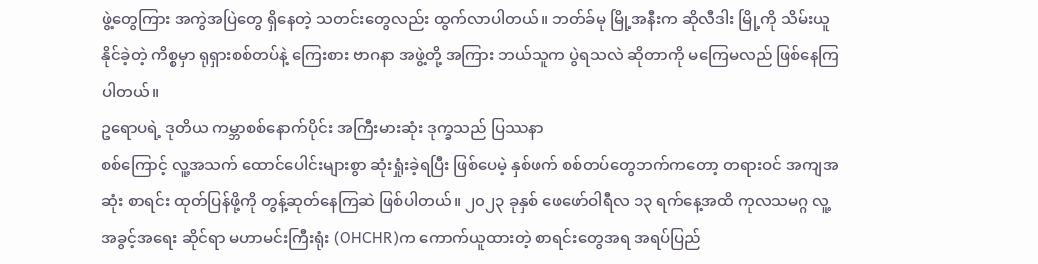ဖွဲ့တွေကြား အကွဲအပြဲတွေ ရှိနေတဲ့ သတင်းတွေလည်း ထွက်လာပါတယ်။ ဘတ်ခ်မု မြို့အနီးက ဆိုလီဒါး မြို့ကို သိမ်းယူနိုင်ခဲ့တဲ့ ကိစ္စမှာ ရုရှားစစ်တပ်နဲ့ ကြေးစား ဗာဂနာ အဖွဲ့တို့ အကြား ဘယ်သူက ပွဲရသလဲ ဆိုတာကို မကြေမလည် ဖြစ်နေကြပါတယ်။
ဥရောပရဲ့ ဒုတိယ ကမ္ဘာစစ်နောက်ပိုင်း အကြီးမားဆုံး ဒုက္ခသည် ပြဿနာ
စစ်ကြောင့် လူ့အသက် ထောင်ပေါင်းများစွာ ဆုံးရှုံးခဲ့ရပြီး ဖြစ်ပေမဲ့ နှစ်ဖက် စစ်တပ်တွေဘက်ကတော့ တရားဝင် အကျအဆုံး စာရင်း ထုတ်ပြန်ဖို့ကို တွန့်ဆုတ်နေကြဆဲ ဖြစ်ပါတယ်။ ၂၀၂၃ ခုနှစ် ဖေဖော်ဝါရီလ ၁၃ ရက်နေ့အထိ ကုလသမဂ္ဂ လူ့အခွင့်အရေး ဆိုင်ရာ မဟာမင်းကြီးရုံး (OHCHR)က ကောက်ယူထားတဲ့ စာရင်းတွေအရ အရပ်ပြည်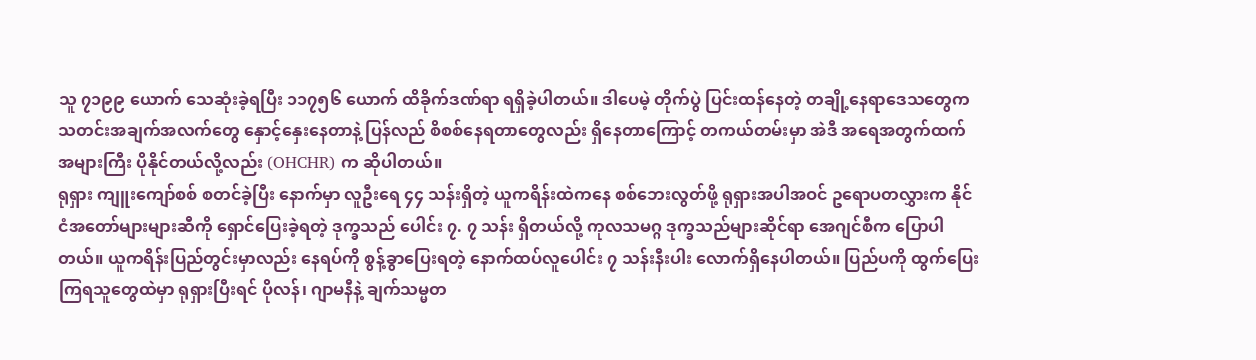သူ ၇၁၉၉ ယောက် သေဆုံးခဲ့ရပြီး ၁၁၇၅၆ ယောက် ထိခိုက်ဒဏ်ရာ ရရှိခဲ့ပါတယ်။ ဒါပေမဲ့ တိုက်ပွဲ ပြင်းထန်နေတဲ့ တချို့နေရာဒေသတွေက သတင်းအချက်အလက်တွေ နှောင့်နှေးနေတာနဲ့ ပြန်လည် စိစစ်နေရတာတွေလည်း ရှိနေတာကြောင့် တကယ်တမ်းမှာ အဲဒီ အရေအတွက်ထက် အများကြီး ပိုနိုင်တယ်လို့လည်း (OHCHR) က ဆိုပါတယ်။
ရုရှား ကျူးကျော်စစ် စတင်ခဲ့ပြီး နောက်မှာ လူဦးရေ ၄၄ သန်းရှိတဲ့ ယူကရိန်းထဲကနေ စစ်ဘေးလွတ်ဖို့ ရုရှားအပါအဝင် ဥရောပတလွှားက နိုင်ငံအတော်များများဆီကို ရှောင်ပြေးခဲ့ရတဲ့ ဒုက္ခသည် ပေါင်း ၇. ၇ သန်း ရှိတယ်လို့ ကုလသမဂ္ဂ ဒုက္ခသည်များဆိုင်ရာ အေဂျင်စီက ပြောပါတယ်။ ယူကရိန်းပြည်တွင်းမှာလည်း နေရပ်ကို စွန့်ခွာပြေးရတဲ့ နောက်ထပ်လူပေါင်း ၇ သန်းနီးပါး လောက်ရှိနေပါတယ်။ ပြည်ပကို ထွက်ပြေးကြရသူတွေထဲမှာ ရုရှားပြီးရင် ပိုလန်၊ ဂျာမနီနဲ့ ချက်သမ္မတ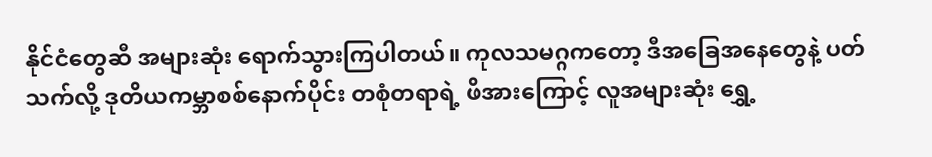နိုင်ငံတွေဆီ အများဆုံး ရောက်သွားကြပါတယ်။ ကုလသမဂ္ဂကတော့ ဒီအခြေအနေတွေနဲ့ ပတ်သက်လို့ ဒုတိယကမ္ဘာစစ်နောက်ပိုင်း တစုံတရာရဲ့ ဖိအားကြောင့် လူအများဆုံး ရွှေ့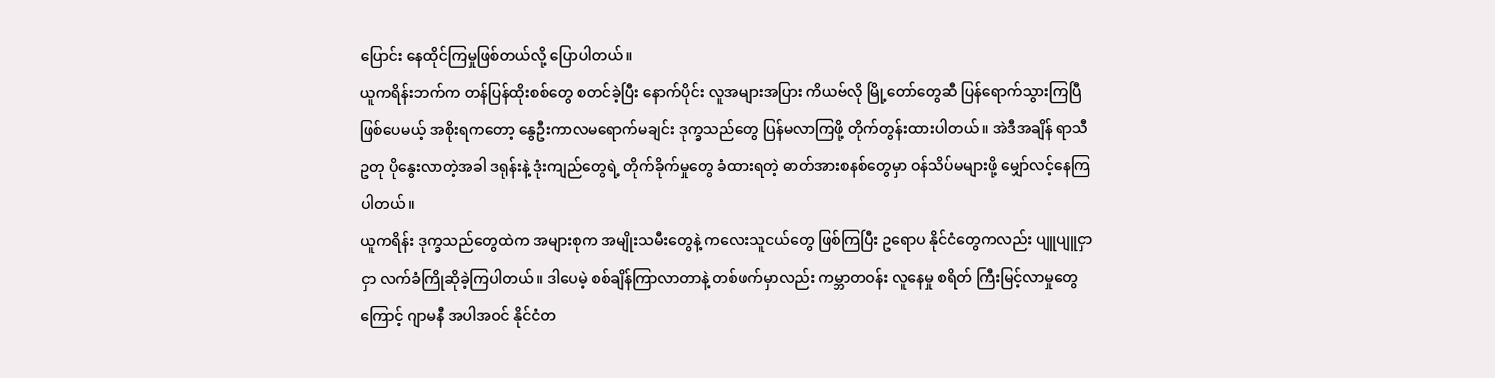ပြောင်း နေထိုင်ကြမှုဖြစ်တယ်လို့ ပြောပါတယ်။
ယူကရိန်းဘက်က တန်ပြန်ထိုးစစ်တွေ စတင်ခဲ့ပြီး နောက်ပိုင်း လူအများအပြား ကိယဗ်လို မြို့တော်တွေဆီ ပြန်ရောက်သွားကြပြီ ဖြစ်ပေမယ့် အစိုးရကတော့ နွေဦးကာလမရောက်မချင်း ဒုက္ခသည်တွေ ပြန်မလာကြဖို့ တိုက်တွန်းထားပါတယ်။ အဲဒီအချိန် ရာသီဥတု ပိုနွေးလာတဲ့အခါ ဒရုန်းနဲ့ ဒုံးကျည်တွေရဲ့ တိုက်ခိုက်မှုတွေ ခံထားရတဲ့ ဓာတ်အားစနစ်တွေမှာ ဝန်သိပ်မများဖို့ မျှော်လင့်နေကြပါတယ်။
ယူကရိန်း ဒုက္ခသည်တွေထဲက အများစုက အမျိုးသမီးတွေနဲ့ ကလေးသူငယ်တွေ ဖြစ်ကြပြီး ဥရောပ နိုင်ငံတွေကလည်း ပျူပျူငှာငှာ လက်ခံကြိုဆိုခဲ့ကြပါတယ်။ ဒါပေမဲ့ စစ်ချိန်ကြာလာတာနဲ့ တစ်ဖက်မှာလည်း ကမ္ဘာတဝန်း လူနေမှု စရိတ် ကြီးမြင့်လာမှုတွေကြောင့် ဂျာမနီ အပါအဝင် နိုင်ငံတ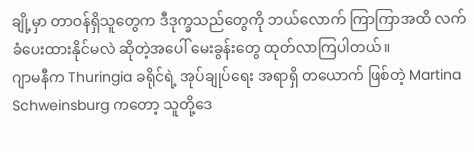ချို့မှာ တာဝန်ရှိသူတွေက ဒီဒုက္ခသည်တွေကို ဘယ်လောက် ကြာကြာအထိ လက်ခံပေးထားနိုင်မလဲ ဆိုတဲ့အပေါ် မေးခွန်းတွေ ထုတ်လာကြပါတယ်။
ဂျာမနီက Thuringia ခရိုင်ရဲ့ အုပ်ချုပ်ရေး အရာရှိ တယောက် ဖြစ်တဲ့ Martina Schweinsburg ကတော့ သူတို့ဒေ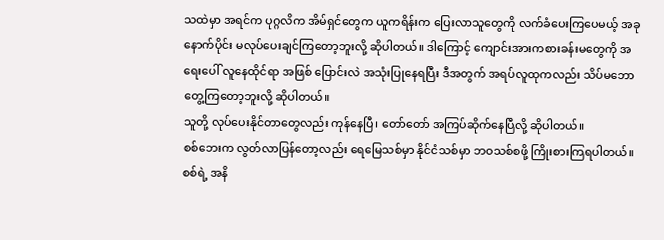သထဲမှာ အရင်က ပုဂ္ဂလိက အိမ်ရှင်တွေက ယူကရိန်းက ပြေးလာသူတွေကို လက်ခံပေးကြပေမယ့် အခုနောက်ပိုင်း မလုပ်ပေးချင်ကြတော့ဘူးလို့ ဆိုပါတယ်။ ဒါကြောင့် ကျောင်းအားကစားခန်းမတွေကို အရေးပေါ် လူနေထိုင်ရာ အဖြစ် ပြောင်းလဲ အသုံးပြုနေရပြီး ဒီအတွက် အရပ်လူထုကလည်း သိပ်မဘောတွေ့ကြတော့ဘူးလို့ ဆိုပါတယ်။
သူတို့ လုပ်ပေးနိုင်တာတွေလည်း ကုန်နေပြီ၊ တော်တော် အကြပ်ဆိုက်နေပြီလို့ ဆိုပါတယ်။
စစ်ဘေးက လွတ်လာပြန်တော့လည်း ရေမြေသစ်မှာ နိုင်ငံသစ်မှာ ဘဝသစ်စဖို့ ကြိုးစားကြရပါတယ်။ စစ်ရဲ့ အနိ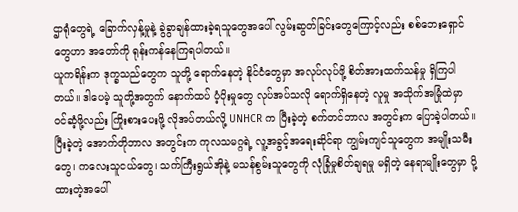ဌာရုံတွေရဲ့ ခြောက်လှန့်မှုနဲ့ ခွဲခွာချန်ထားခဲ့ရသူတွေအပေါ် လွမ်းဆွတ်ခြင်းတွေကြောင့်လည်း စစ်ဘေးရှောင်တွေဟာ အတော်ကို ရုန်းကန်နေကြရပါတယ်။
ယူကရိန်းက ဒုက္ခသည်တွေက သူတို့ ရောက်နေတဲ့ နိုင်ငံတွေမှာ အလုပ်လုပ်ဖို့ စိတ်အားထက်သန်မှု ရှိကြပါတယ်။ ဒါပေမဲ့ သူတို့အတွက် နောက်ထပ် ပံ့ပိုးမှုတွေ လုပ်အပ်သလို ရောက်ရှိနေတဲ့ လူမှု အသိုက်အမြုံထဲမှာ ဝင်ဆံ့ဖို့လည်း ကြိုးစားပေးဖို့ လိုအပ်တယ်လို့ UNHCR က ပြီးခဲ့တဲ့ စက်တင်ဘာလ အတွင်းက ပြောခဲ့ပါတယ်။
ပြီးခဲ့တဲ့ အောက်တိုဘာလ အတွင်းက ကုလသမဂ္ဂရဲ့ လူ့အခွင့်အရေးဆိုင်ရာ ကျွမ်းကျင်သူတွေက အမျိုးသမီးတွေ၊ ကလေးသူငယ်တွေ၊ သက်ကြီးရွယ်အိုနဲ့ မသန်စွမ်းသူတွေကို လုံခြုံမှုစိတ်ချရမှု မရှိတဲ့ နေရာမျိုးတွေမှာ ပို့ထားတဲ့အပေါ်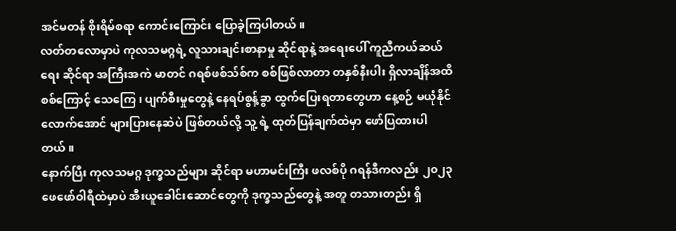အင်မတန် စိုးရိမ်စရာ ကောင်းကြောင်း ပြောခဲ့ကြပါတယ်။
လတ်တလောမှာပဲ ကုလသမဂ္ဂရဲ့ လူသားချင်းစာနာမှု ဆိုင်ရာနဲ့ အရေးပေါ် ကူညီကယ်ဆယ်ရေး ဆိုင်ရာ အကြီးအကဲ မာတင် ဂရစ်ဖစ်သ်စ်က စစ်ဖြစ်လာတာ တနှစ်နီးပါး ရှိလာချိန်အထိ စစ်ကြောင့် သေကြေ၊ ပျက်စီးမှုတွေနဲ့ နေရပ်စွန့်ခွာ ထွက်ပြေးရတာတွေဟာ နေ့စဉ် မယုံနိုင်လောက်အောင် များပြားနေဆဲပဲ ဖြစ်တယ်လို့ သူ့ ရဲ့ ထုတ်ပြန်ချက်ထဲမှာ ဖော်ပြထားပါတယ်။
နောက်ပြီး ကုလသမဂ္ဂ ဒုက္ခသည်များ ဆိုင်ရာ မဟာမင်းကြီး ဖလစ်ပို ဂရန်ဒီကလည်း ၂၀၂၃ ဖေဖော်ဝါရီထဲမှာပဲ အီးယူခေါင်းဆောင်တွေကို ဒုက္ခသည်တွေနဲ့ အတူ တသားတည်း ရှိ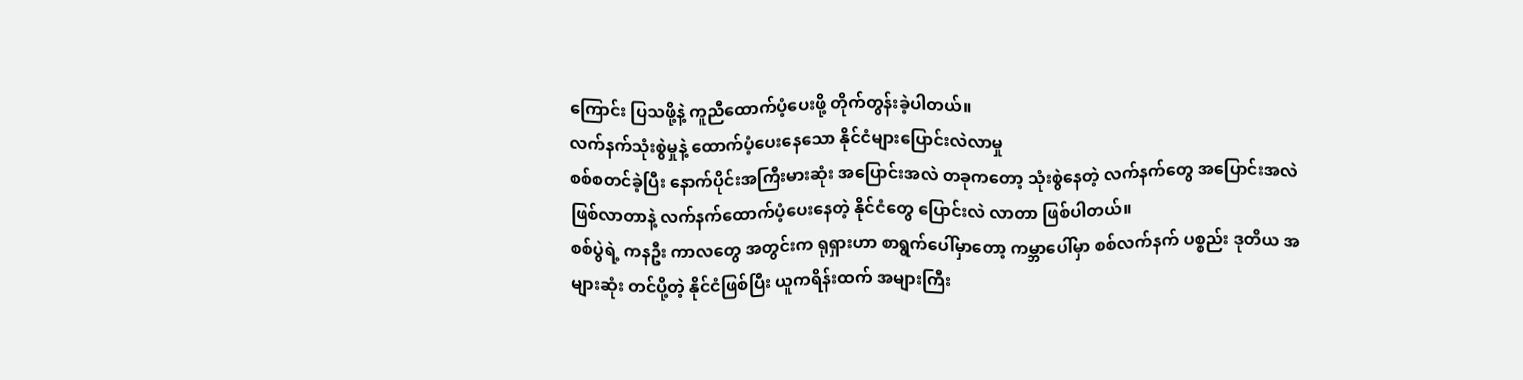ကြောင်း ပြသဖို့နဲ့ ကူညီထောက်ပံ့ပေးဖို့ တိုက်တွန်းခဲ့ပါတယ်။
လက်နက်သုံးစွဲမှုနဲ့ ထောက်ပံ့ပေးနေသော နိုင်ငံများပြောင်းလဲလာမှု
စစ်စတင်ခဲ့ပြီး နောက်ပိုင်းအကြီးမားဆုံး အပြောင်းအလဲ တခုကတော့ သုံးစွဲနေတဲ့ လက်နက်တွေ အပြောင်းအလဲ ဖြစ်လာတာနဲ့ လက်နက်ထောက်ပံ့ပေးနေတဲ့ နိုင်ငံတွေ ပြောင်းလဲ လာတာ ဖြစ်ပါတယ်။
စစ်ပွဲရဲ့ ကနဦး ကာလတွေ အတွင်းက ရုရှားဟာ စာရွက်ပေါ်မှာတော့ ကမ္ဘာပေါ်မှာ စစ်လက်နက် ပစ္စည်း ဒုတိယ အများဆုံး တင်ပို့တဲ့ နိုင်ငံဖြစ်ပြီး ယူကရိန်းထက် အများကြီး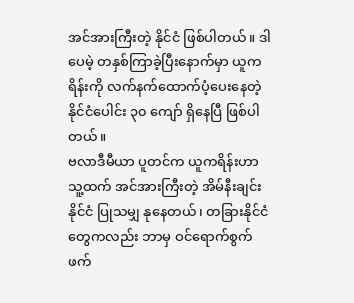အင်အားကြီးတဲ့ နိုင်ငံ ဖြစ်ပါတယ်။ ဒါပေမဲ့ တနှစ်ကြာခဲ့ပြီးနောက်မှာ ယူကရိန်းကို လက်နက်ထောက်ပံ့ပေးနေတဲ့ နိုင်ငံပေါင်း ၃၀ ကျော် ရှိနေပြီ ဖြစ်ပါတယ်။
ဗလာဒီမီယာ ပူတင်က ယူကရိန်းဟာ သူ့ထက် အင်အားကြီးတဲ့ အိမ်နီးချင်းနိုင်ငံ ပြုသမျှ နုနေတယ်၊ တခြားနိုင်ငံတွေကလည်း ဘာမှ ဝင်ရောက်စွက်ဖက်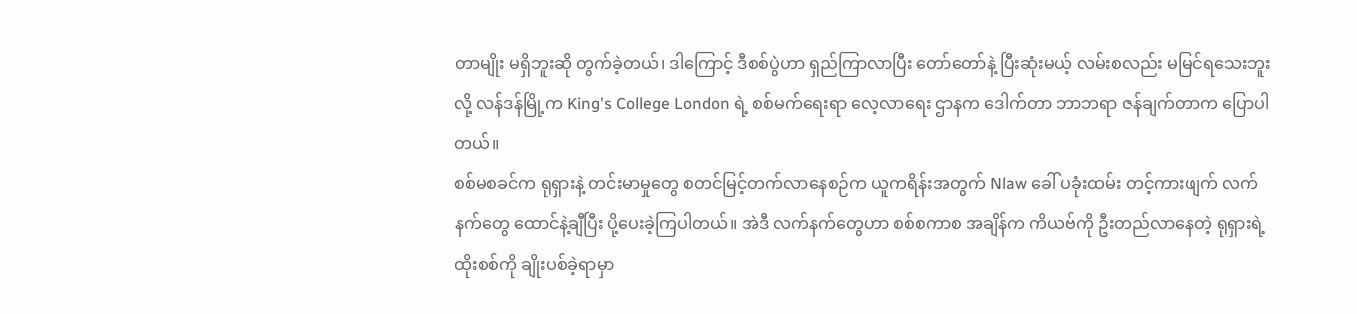တာမျိုး မရှိဘူးဆို တွက်ခဲ့တယ်၊ ဒါကြောင့် ဒီစစ်ပွဲဟာ ရှည်ကြာလာပြီး တော်တော်နဲ့ ပြီးဆုံးမယ့် လမ်းစလည်း မမြင်ရသေးဘူးလို့ လန်ဒန်မြို့က King's College London ရဲ့ စစ်မက်ရေးရာ လေ့လာရေး ဌာနက ဒေါက်တာ ဘာဘရာ ဇန်ချက်တာက ပြောပါတယ်။
စစ်မစခင်က ရုရှားနဲ့ တင်းမာမှုတွေ စတင်မြင့်တက်လာနေစဉ်က ယူကရိန်းအတွက် Nlaw ခေါ် ပခုံးထမ်း တင့်ကားဖျက် လက်နက်တွေ ထောင်နဲ့ချီပြီး ပို့ပေးခဲ့ကြပါတယ်။ အဲဒီ လက်နက်တွေဟာ စစ်စကာစ အချိန်က ကိယဗ်ကို ဦးတည်လာနေတဲ့ ရုရှားရဲ့ ထိုးစစ်ကို ချိုးပစ်ခဲ့ရာမှာ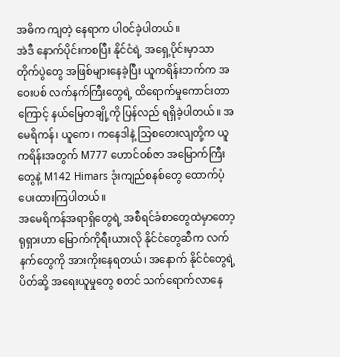အဓိက ကျတဲ့ နေရာက ပါဝင်ခဲ့ပါတယ်။
အဲဒီ နောက်ပိုင်းကစပြီး နိုင်ငံရဲ့ အရှေ့ပိုင်းမှာသာ တိုက်ပွဲတွေ အဖြစ်များနေခဲ့ပြီး ယူကရိန်းဘက်က အဝေးပစ် လက်နက်ကြီးတွေရဲ့ ထိရောက်မှုကောင်းတာကြောင့် နယ်မြေတချို့ကို ပြန်လည် ရရှိခဲ့ပါတယ်။ အမေရိကန်၊ ယူကေ၊ ကနေဒါနဲ့ သြစတေးလျတို့က ယူကရိန်းအတွက် M777 ဟောင်ဝစ်ဇာ အမြောက်ကြီးတွေနဲ့ M142 Himars ဒုံးကျည်စနစ်တွေ ထောက်ပံ့ပေးထားကြပါတယ်။
အမေရိကန်အရာရှိတွေရဲ့ အစီရင်ခံစာတွေထဲမှာတော့ ရုရှားဟာ မြောက်ကိုရီးယားလို နိုင်ငံတွေဆီက လက်နက်တွေကို အားကိုးနေရတယ်၊ အနောက် နိုင်ငံတွေရဲ့ ပိတ်ဆို့ အရေးယူမှုတွေ စတင် သက်ရောက်လာနေ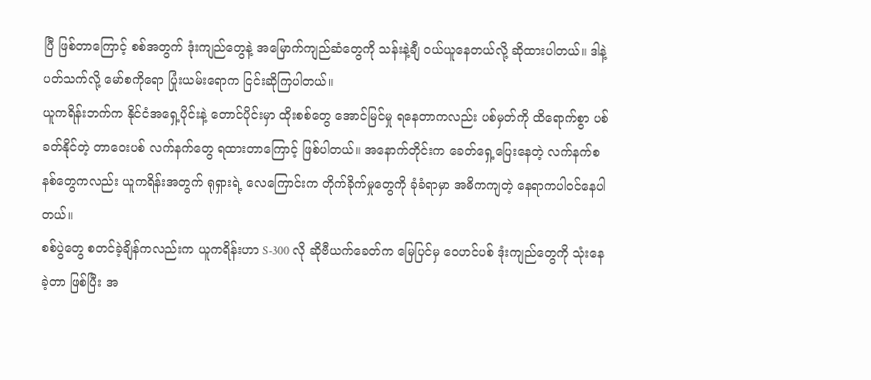ပြီ ဖြစ်တာကြောင့် စစ်အတွက် ဒုံးကျည်တွေနဲ့ အမြောက်ကျည်ဆံတွေကို သန်းနဲ့ချီ ဝယ်ယူနေတယ်လို့ ဆိုထားပါတယ်။ ဒါနဲ့ ပတ်သက်လို့ မော်စကိုရော ပြုံးယမ်းရောက ငြင်းဆိုကြပါတယ်။
ယူကရိန်းဘက်က နိုင်ငံအရှေ့ပိုင်းနဲ့ တောင်ပိုင်းမှာ ထိုးစစ်တွေ အောင်မြင်မှု ရနေတာကလည်း ပစ်မှတ်ကို ထိရောက်စွာ ပစ်ခတ်နိုင်တဲ့ တာဝေးပစ် လက်နက်တွေ ရထားတာကြောင့် ဖြစ်ပါတယ်။ အနောက်တိုင်းက ခေတ်ရှေ့ပြေးနေတဲ့ လက်နက်စနစ်တွေကလည်း ယူကရိန်းအတွက် ရုရှားရဲ့ လေကြောင်းက တိုက်ခိုက်မှုတွေကို ခုံခံရာမှာ အဓိကကျတဲ့ နေရာကပါဝင်နေပါတယ်။
စစ်ပွဲတွေ စတင်ခဲ့ချိန်ကလည်းက ယူကရိန်းဟာ S-300 လို ဆိုဗီယက်ခေတ်က မြေပြင်မှ ဝေဟင်ပစ် ဒုံးကျည်တွေကို သုံးနေခဲ့တာ ဖြစ်ပြီး အ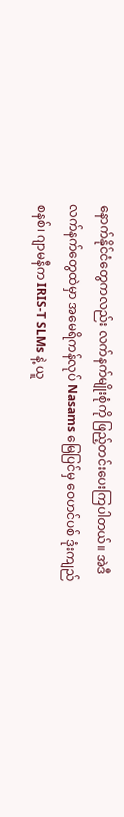နောက်နိုင်ငံတွေကလည်း လက်နက်မျိုးစုံကို ဖြည့်တင်းပေးကြပါတယ်။ အဲဒီ လက်နက်တွေထဲမှာ အမေရိကန်လုပ် Nasams မြေပြင်မှ ဝေဟင်ပစ် ဒုံးကျည်စနစ်၊ ဂျာမနီက IRIS-T SLMs နဲ့ ယူ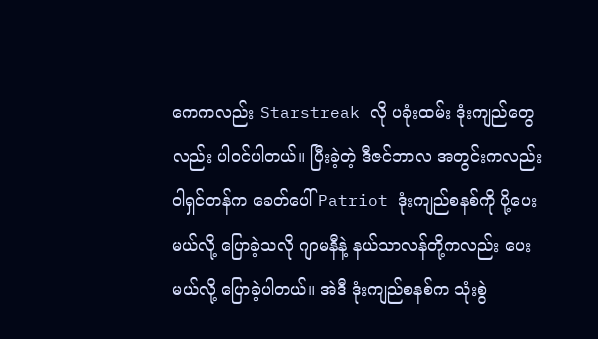ကေကလည်း Starstreak လို ပခုံးထမ်း ဒုံးကျည်တွေလည်း ပါဝင်ပါတယ်။ ပြီးခဲ့တဲ့ ဒီဇင်ဘာလ အတွင်းကလည်း ဝါရှင်တန်က ခေတ်ပေါ် Patriot ဒုံးကျည်စနစ်ကို ပို့ပေးမယ်လို့ ပြောခဲ့သလို ဂျာမနီနဲ့ နယ်သာလန်တို့ကလည်း ပေးမယ်လို့ ပြောခဲ့ပါတယ်။ အဲဒီ ဒုံးကျည်စနစ်က သုံးစွဲ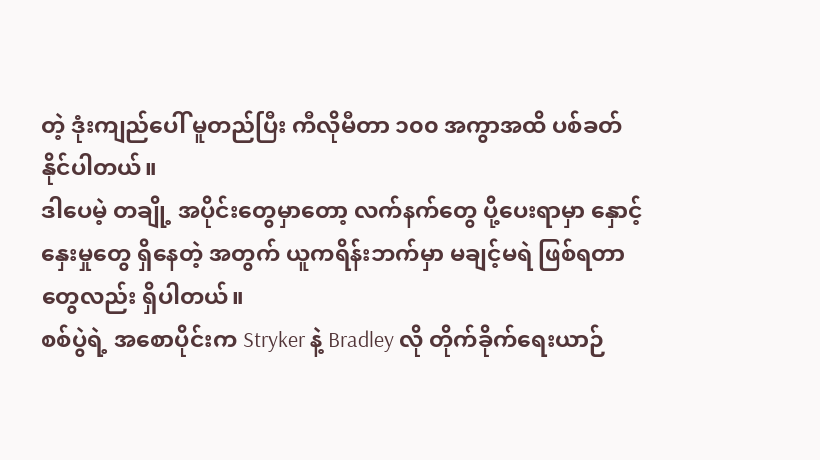တဲ့ ဒုံးကျည်ပေါ် မူတည်ပြီး ကီလိုမီတာ ၁၀၀ အကွာအထိ ပစ်ခတ်နိုင်ပါတယ်။
ဒါပေမဲ့ တချို့ အပိုင်းတွေမှာတော့ လက်နက်တွေ ပို့ပေးရာမှာ နှောင့်နှေးမှုတွေ ရှိနေတဲ့ အတွက် ယူကရိန်းဘက်မှာ မချင့်မရဲ ဖြစ်ရတာတွေလည်း ရှိပါတယ်။
စစ်ပွဲရဲ့ အစောပိုင်းက Stryker နဲ့ Bradley လို တိုက်ခိုက်ရေးယာဉ်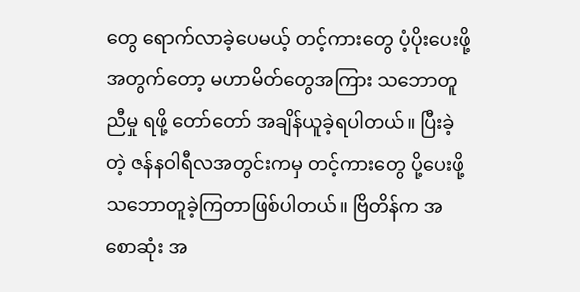တွေ ရောက်လာခဲ့ပေမယ့် တင့်ကားတွေ ပံ့ပိုးပေးဖို့ အတွက်တော့ မဟာမိတ်တွေအကြား သဘောတူညီမှု ရဖို့ တော်တော် အချိန်ယူခဲ့ရပါတယ်။ ပြီးခဲ့တဲ့ ဇန်နဝါရီလအတွင်းကမှ တင့်ကားတွေ ပို့ပေးဖို့ သဘောတူခဲ့ကြတာဖြစ်ပါတယ်။ ဗြိတိန်က အစောဆုံး အ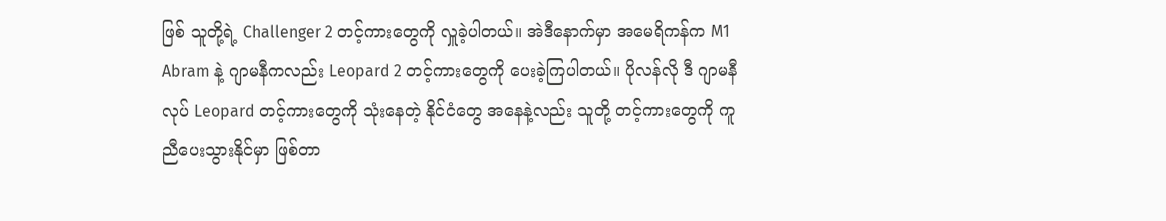ဖြစ် သူတို့ရဲ့ Challenger 2 တင့်ကားတွေကို လှူခဲ့ပါတယ်။ အဲဒီနောက်မှာ အမေရိကန်က M1 Abram နဲ့ ဂျာမနီကလည်း Leopard 2 တင့်ကားတွေကို ပေးခဲ့ကြပါတယ်။ ပိုလန်လို ဒီ ဂျာမနီလုပ် Leopard တင့်ကားတွေကို သုံးနေတဲ့ နိုင်ငံတွေ အနေနဲ့လည်း သူတို့ တင့်ကားတွေကို ကူညီပေးသွားနိုင်မှာ ဖြစ်တာ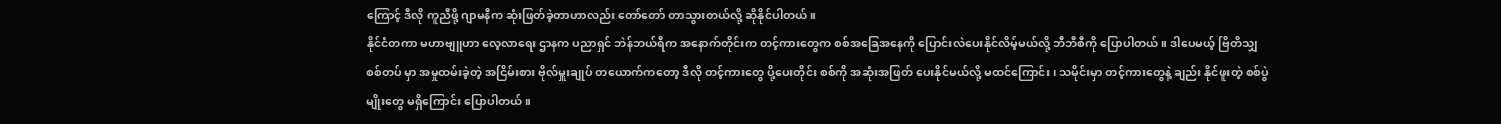ကြောင့် ဒီလို ကူညီဖို့ ဂျာမနီက ဆုံးဖြတ်ခဲ့တာဟာလည်း တော်တော် တာသွားတယ်လို့ ဆိုနိုင်ပါတယ်။
နိုင်ငံတကာ မဟာဗျူဟာ လေ့လာရေး ဌာနက ပညာရှင် ဘဲန်ဘယ်ရီက အနောက်တိုင်းက တင့်ကားတွေက စစ်အခြေအနေကို ပြောင်းလဲပေးနိုင်လိမ့်မယ်လို့ ဘီဘီစီကို ပြောပါတယ်။ ဒါပေမယ့် ဗြိတိသျှ စစ်တပ် မှာ အမှုထမ်းခဲ့တဲ့ အငြိမ်းစား ဗိုလ်မှူးချုပ် တယောက်ကတော့ ဒီလို တင့်ကားတွေ ပို့ပေးတိုင်း စစ်ကို အဆုံးအဖြတ် ပေးနိုင်မယ်လို့ မထင်ကြောင်း၊ သမိုင်းမှာ တင့်ကားတွေနဲ့ ချည်း နိုင်ဖူးတဲ့ စစ်ပွဲမျိုးတွေ မရှိကြောင်း ပြောပါတယ်။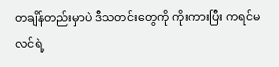တချိန်တည်းမှာပဲ ဒီသတင်းတွေကို ကိုးကားပြီး ကရင်မလင်ရဲ့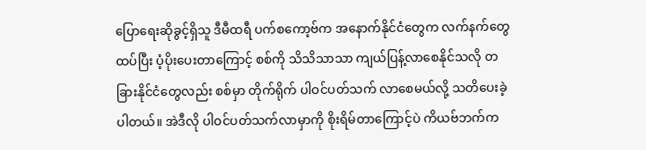ပြောရေးဆိုခွင့်ရှိသူ ဒီမီထရီ ပက်စကော့ဗ်က အနောက်နိုင်ငံတွေက လက်နက်တွေ ထပ်ပြီး ပံ့ပိုးပေးတာကြောင့် စစ်ကို သိသိသာသာ ကျယ်ပြန့်လာစေနိုင်သလို တခြားနိုင်ငံတွေလည်း စစ်မှာ တိုက်ရိုက် ပါဝင်ပတ်သက် လာစေမယ်လို့ သတိပေးခဲ့ပါတယ်။ အဲဒီလို ပါဝင်ပတ်သက်လာမှာကို စိုးရိမ်တာကြောင့်ပဲ ကိယဗ်ဘက်က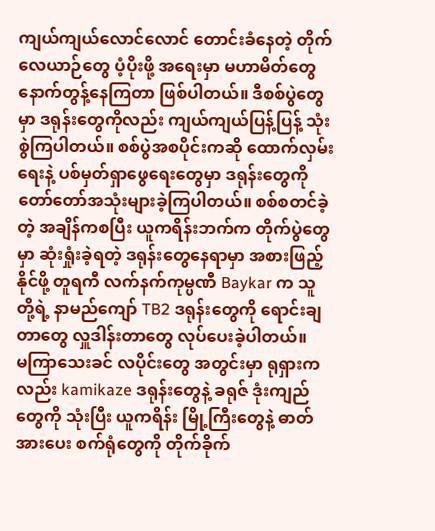ကျယ်ကျယ်လောင်လောင် တောင်းခံနေတဲ့ တိုက်လေယာဉ်တွေ ပံ့ပိုးဖို့ အရေးမှာ မဟာမိတ်တွေ နောက်တွန့်နေကြတာ ဖြစ်ပါတယ်။ ဒီစစ်ပွဲတွေမှာ ဒရုန်းတွေကိုလည်း ကျယ်ကျယ်ပြန့်ပြန့် သုံးစွဲကြပါတယ်။ စစ်ပွဲအစပိုင်းကဆို ထောက်လှမ်းရေးနဲ့ ပစ်မှတ်ရှာဖွေရေးတွေမှာ ဒရုန်းတွေကို တော်တော်အသုံးများခဲ့ကြပါတယ်။ စစ်စတင်ခဲ့တဲ့ အချိန်ကစပြီး ယူကရိန်းဘက်က တိုက်ပွဲတွေမှာ ဆုံးရှုံးခဲ့ရတဲ့ ဒရုန်းတွေနေရာမှာ အစားဖြည့်နိုင်ဖို့ တူရကီ လက်နက်ကုမ္ပဏီ Baykar က သူတို့ရဲ့ နာမည်ကျော် TB2 ဒရုန်းတွေကို ရောင်းချတာတွေ လှူဒါန်းတာတွေ လုပ်ပေးခဲ့ပါတယ်။
မကြာသေးခင် လပိုင်းတွေ အတွင်းမှာ ရုရှားကလည်း kamikaze ဒရုန်းတွေနဲ့ ခရုဇ် ဒုံးကျည်တွေကို သုံးပြီး ယူကရိန်း မြို့ကြီးတွေနဲ့ ဓာတ်အားပေး စက်ရုံတွေကို တိုက်ခိုက်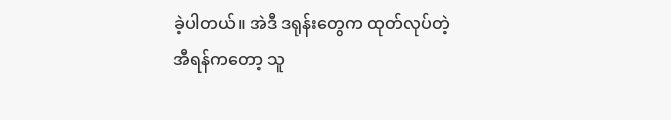ခဲ့ပါတယ်။ အဲဒီ ဒရုန်းတွေက ထုတ်လုပ်တဲ့ အီရန်ကတော့ သူ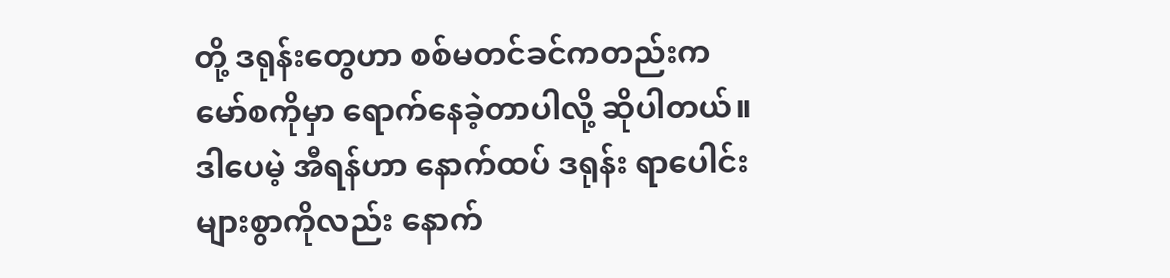တို့ ဒရုန်းတွေဟာ စစ်မတင်ခင်ကတည်းက မော်စကိုမှာ ရောက်နေခဲ့တာပါလို့ ဆိုပါတယ်။ ဒါပေမဲ့ အီရန်ဟာ နောက်ထပ် ဒရုန်း ရာပေါင်းများစွာကိုလည်း နောက်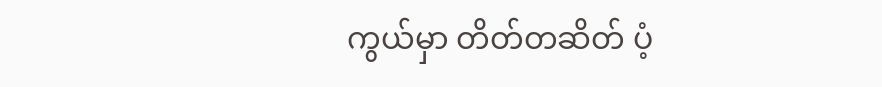ကွယ်မှာ တိတ်တဆိတ် ပံ့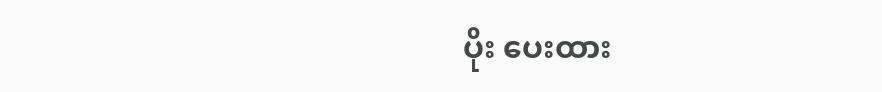ပိုး ပေးထား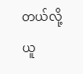တယ်လို့ ယူ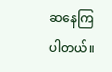ဆနေကြပါတယ်။